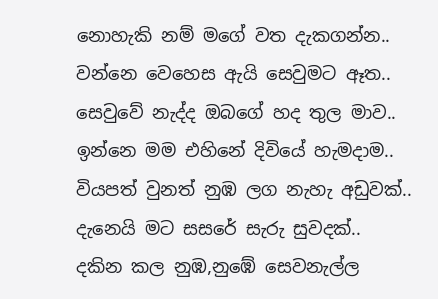නොහැකි නම් මගේ වත දැකගන්න..
වන්නෙ වෙහෙස ඇයි සෙවුමට ඈත..
සෙවුවේ නැද්ද ඔබගේ හද තුල මාව..
ඉන්නෙ මම එහිනේ දිවියේ හැමදාම..
වියපත් වුනත් නුඹ ලග නැහැ අඩුවක්..
දැනෙයි මට සසරේ සැරු සුවදක්..
දකින කල නුඹ,නුඹේ සෙවනැල්ල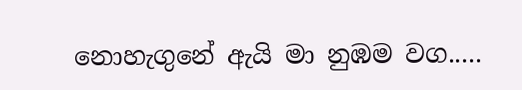නොහැගුනේ ඇයි මා නුඹම වග.....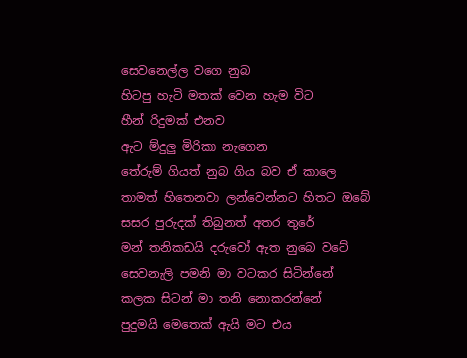සෙවනෙල්ල වගෙ නුබ
හිටපු හැටි මතක් වෙන හැම විට
හීන් රිදුමක් එනව
ඇට ම්දුලු මිරිකා නැගෙන
තේරුම් ගියත් නුබ ගිය බව ඒ කාලෙ
තාමත් හිතෙනවා ලන්වෙන්නට හිතට ඔබේ
සසර පුරුදක් තිබුනත් අතර තුරේ
මන් තනිකඩයි දරුවෝ ඇත නුබෙ වටේ
සෙවනැලි පමනි මා වටකර සිටින්නේ
කලක සිටන් මා තනි නොකරන්නේ
පුදුමයි මෙතෙක් ඇයි මට එය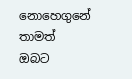නොහෙගුනේ
තාමත් ඔබට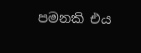පමනකි එය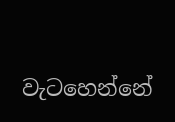වැටහෙන්නේ